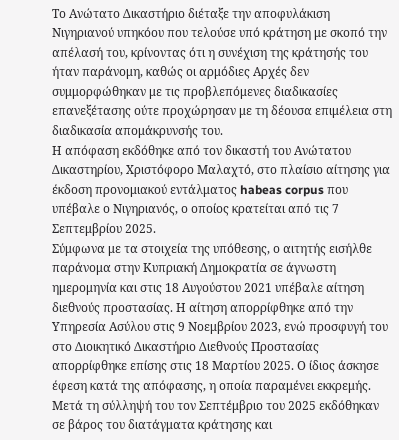Το Ανώτατο Δικαστήριο διέταξε την αποφυλάκιση Νιγηριανού υπηκόου που τελούσε υπό κράτηση με σκοπό την απέλασή του, κρίνοντας ότι η συνέχιση της κράτησής του ήταν παράνομη, καθώς οι αρμόδιες Αρχές δεν συμμορφώθηκαν με τις προβλεπόμενες διαδικασίες επανεξέτασης ούτε προχώρησαν με τη δέουσα επιμέλεια στη διαδικασία απομάκρυνσής του.
Η απόφαση εκδόθηκε από τον δικαστή του Ανώτατου Δικαστηρίου, Χριστόφορο Μαλαχτό, στο πλαίσιο αίτησης για έκδοση προνομιακού εντάλματος habeas corpus που υπέβαλε ο Νιγηριανός, ο οποίος κρατείται από τις 7 Σεπτεμβρίου 2025.
Σύμφωνα με τα στοιχεία της υπόθεσης, ο αιτητής εισήλθε παράνομα στην Κυπριακή Δημοκρατία σε άγνωστη ημερομηνία και στις 18 Αυγούστου 2021 υπέβαλε αίτηση διεθνούς προστασίας. Η αίτηση απορρίφθηκε από την Υπηρεσία Ασύλου στις 9 Νοεμβρίου 2023, ενώ προσφυγή του στο Διοικητικό Δικαστήριο Διεθνούς Προστασίας απορρίφθηκε επίσης στις 18 Μαρτίου 2025. Ο ίδιος άσκησε έφεση κατά της απόφασης, η οποία παραμένει εκκρεμής.
Μετά τη σύλληψή του τον Σεπτέμβριο του 2025 εκδόθηκαν σε βάρος του διατάγματα κράτησης και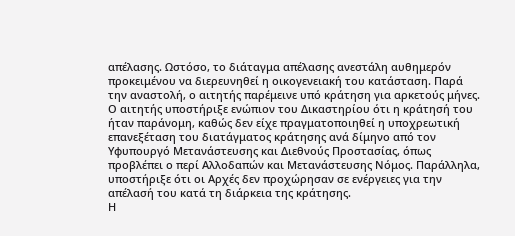απέλασης. Ωστόσο, το διάταγμα απέλασης ανεστάλη αυθημερόν προκειμένου να διερευνηθεί η οικογενειακή του κατάσταση. Παρά την αναστολή, ο αιτητής παρέμεινε υπό κράτηση για αρκετούς μήνες.
Ο αιτητής υποστήριξε ενώπιον του Δικαστηρίου ότι η κράτησή του ήταν παράνομη, καθώς δεν είχε πραγματοποιηθεί η υποχρεωτική επανεξέταση του διατάγματος κράτησης ανά δίμηνο από τον Υφυπουργό Μετανάστευσης και Διεθνούς Προστασίας, όπως προβλέπει ο περί Αλλοδαπών και Μετανάστευσης Νόμος. Παράλληλα, υποστήριξε ότι οι Αρχές δεν προχώρησαν σε ενέργειες για την απέλασή του κατά τη διάρκεια της κράτησης.
Η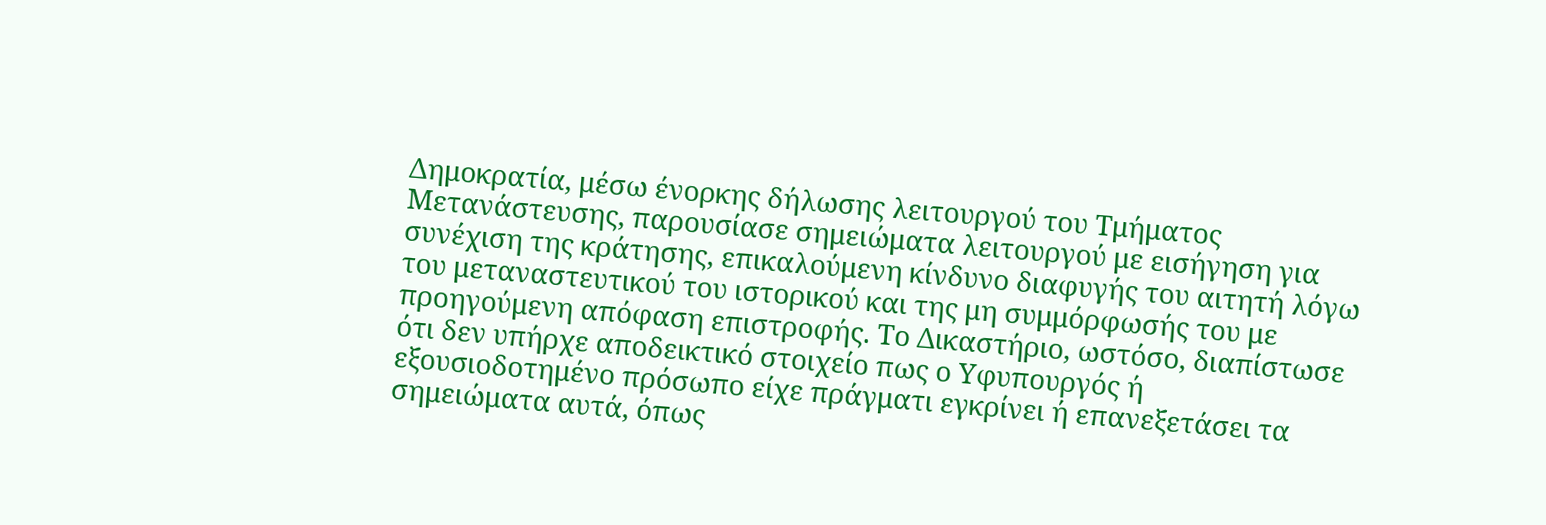Δημοκρατία, μέσω ένορκης δήλωσης λειτουργού του Τμήματος Μετανάστευσης, παρουσίασε σημειώματα λειτουργού με εισήγηση για συνέχιση της κράτησης, επικαλούμενη κίνδυνο διαφυγής του αιτητή λόγω του μεταναστευτικού του ιστορικού και της μη συμμόρφωσής του με προηγούμενη απόφαση επιστροφής. Το Δικαστήριο, ωστόσο, διαπίστωσε ότι δεν υπήρχε αποδεικτικό στοιχείο πως ο Υφυπουργός ή εξουσιοδοτημένο πρόσωπο είχε πράγματι εγκρίνει ή επανεξετάσει τα σημειώματα αυτά, όπως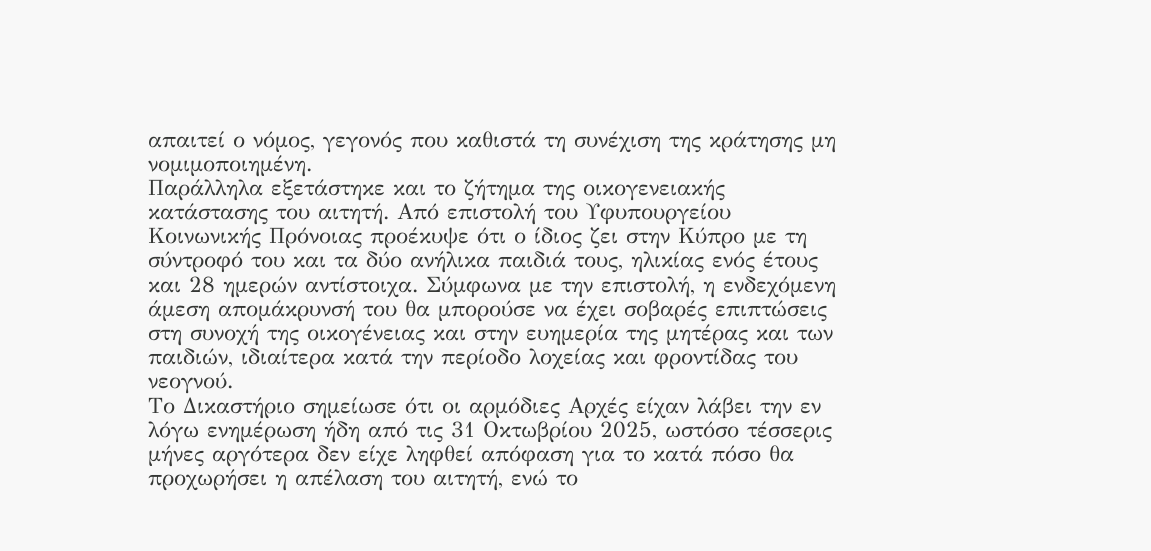απαιτεί ο νόμος, γεγονός που καθιστά τη συνέχιση της κράτησης μη νομιμοποιημένη.
Παράλληλα εξετάστηκε και το ζήτημα της οικογενειακής κατάστασης του αιτητή. Από επιστολή του Υφυπουργείου Κοινωνικής Πρόνοιας προέκυψε ότι ο ίδιος ζει στην Κύπρο με τη σύντροφό του και τα δύο ανήλικα παιδιά τους, ηλικίας ενός έτους και 28 ημερών αντίστοιχα. Σύμφωνα με την επιστολή, η ενδεχόμενη άμεση απομάκρυνσή του θα μπορούσε να έχει σοβαρές επιπτώσεις στη συνοχή της οικογένειας και στην ευημερία της μητέρας και των παιδιών, ιδιαίτερα κατά την περίοδο λοχείας και φροντίδας του νεογνού.
Το Δικαστήριο σημείωσε ότι οι αρμόδιες Αρχές είχαν λάβει την εν λόγω ενημέρωση ήδη από τις 31 Οκτωβρίου 2025, ωστόσο τέσσερις μήνες αργότερα δεν είχε ληφθεί απόφαση για το κατά πόσο θα προχωρήσει η απέλαση του αιτητή, ενώ το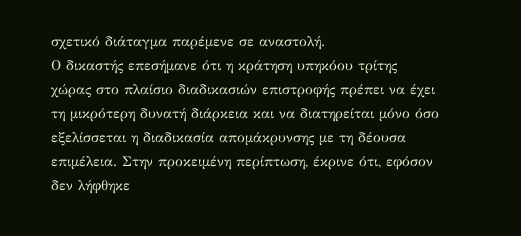σχετικό διάταγμα παρέμενε σε αναστολή.
Ο δικαστής επεσήμανε ότι η κράτηση υπηκόου τρίτης χώρας στο πλαίσιο διαδικασιών επιστροφής πρέπει να έχει τη μικρότερη δυνατή διάρκεια και να διατηρείται μόνο όσο εξελίσσεται η διαδικασία απομάκρυνσης με τη δέουσα επιμέλεια. Στην προκειμένη περίπτωση, έκρινε ότι, εφόσον δεν λήφθηκε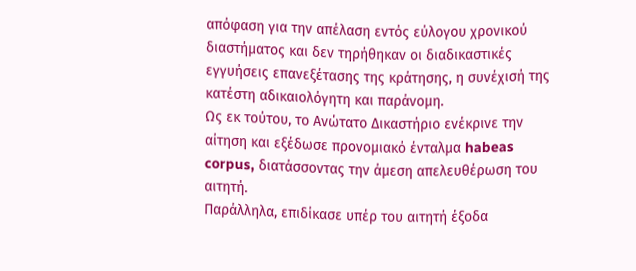απόφαση για την απέλαση εντός εύλογου χρονικού διαστήματος και δεν τηρήθηκαν οι διαδικαστικές εγγυήσεις επανεξέτασης της κράτησης, η συνέχισή της κατέστη αδικαιολόγητη και παράνομη.
Ως εκ τούτου, το Ανώτατο Δικαστήριο ενέκρινε την αίτηση και εξέδωσε προνομιακό ένταλμα habeas corpus, διατάσσοντας την άμεση απελευθέρωση του αιτητή.
Παράλληλα, επιδίκασε υπέρ του αιτητή έξοδα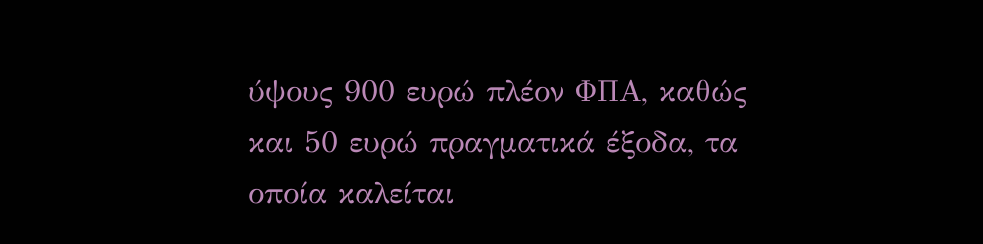ύψους 900 ευρώ πλέον ΦΠΑ, καθώς και 50 ευρώ πραγματικά έξοδα, τα οποία καλείται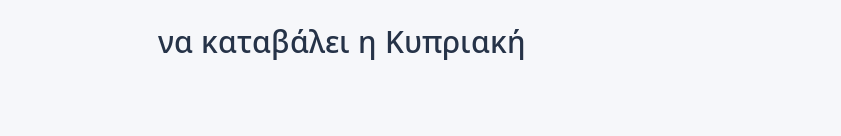να καταβάλει η Κυπριακή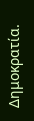Δημοκρατία.